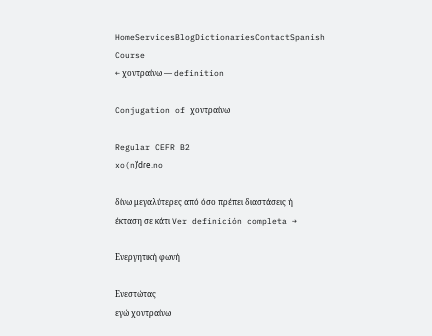HomeServicesBlogDictionariesContactSpanish Course
← χοντραίνω — definition

Conjugation of χοντραίνω

Regular CEFR B2
xo(n)ˈdɾe.no

δίνω μεγαλύτερες από όσο πρέπει διαστάσεις ή έκταση σε κάτι Ver definición completa →

Ενεργητική φωνή

Ενεστώτας
εγώ χοντραίνω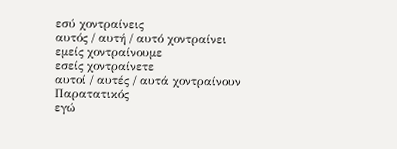εσύ χοντραίνεις
αυτός / αυτή / αυτό χοντραίνει
εμείς χοντραίνουμε
εσείς χοντραίνετε
αυτοί / αυτές / αυτά χοντραίνουν
Παρατατικός
εγώ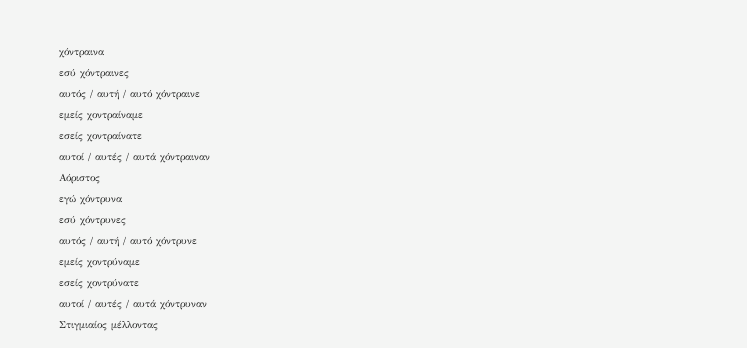χόντραινα
εσύ χόντραινες
αυτός / αυτή / αυτό χόντραινε
εμείς χοντραίναμε
εσείς χοντραίνατε
αυτοί / αυτές / αυτά χόντραιναν
Αόριστος
εγώ χόντρυνα
εσύ χόντρυνες
αυτός / αυτή / αυτό χόντρυνε
εμείς χοντρύναμε
εσείς χοντρύνατε
αυτοί / αυτές / αυτά χόντρυναν
Στιγμιαίος μέλλοντας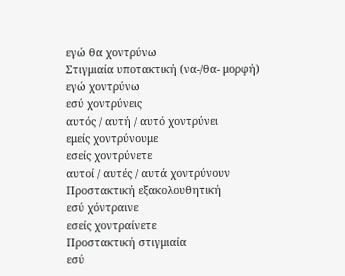εγώ θα χοντρύνω
Στιγμιαία υποτακτική (να-/θα- μορφή)
εγώ χοντρύνω
εσύ χοντρύνεις
αυτός / αυτή / αυτό χοντρύνει
εμείς χοντρύνουμε
εσείς χοντρύνετε
αυτοί / αυτές / αυτά χοντρύνουν
Προστακτική εξακολουθητική
εσύ χόντραινε
εσείς χοντραίνετε
Προστακτική στιγμιαία
εσύ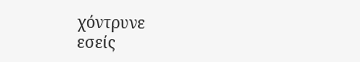χόντρυνε
εσείς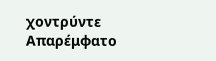χοντρύντε
Απαρέμφατο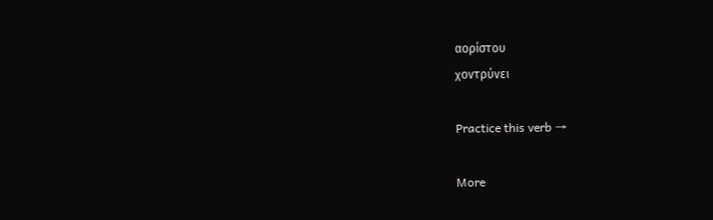αορίστου
χοντρύνει

Practice this verb →

More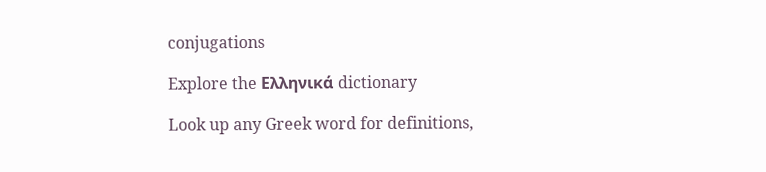conjugations

Explore the Ελληνικά dictionary

Look up any Greek word for definitions,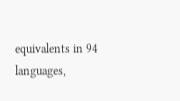equivalents in 94 languages,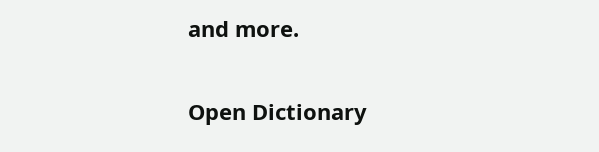and more.

Open Dictionary